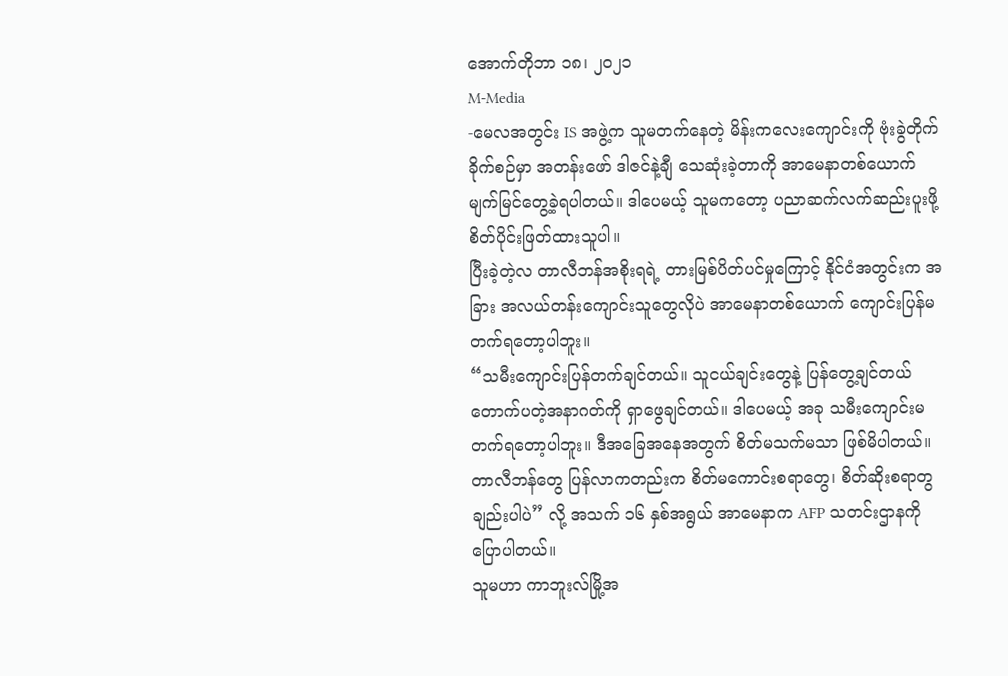အောက်တိုဘာ ၁၈၊ ၂၀၂၁
M-Media
-မေလအတွင်း IS အဖွဲ့က သူမတက်နေတဲ့ မိန်းကလေးကျောင်းကို ဗုံးခွဲတိုက်ခိုက်စဉ်မှာ အတန်းဖော် ဒါဇင်နဲ့ချီ သေဆုံးခဲ့တာကို အာမေနာတစ်ယောက် မျက်မြင်တွေ့ခဲ့ရပါတယ်။ ဒါပေမယ့် သူမကတော့ ပညာဆက်လက်ဆည်းပူးဖို့ စိတ်ပိုင်းဖြတ်ထားသူပါ။
ပြီးခဲ့တဲ့လ တာလီဘန်အစိုးရရဲ့ တားမြစ်ပိတ်ပင်မှုကြောင့် နိုင်ငံအတွင်းက အခြား အလယ်တန်းကျောင်းသူတွေလိုပဲ အာမေနာတစ်ယောက် ကျောင်းပြန်မတက်ရတော့ပါဘူး။
“သမီးကျောင်းပြန်တက်ချင်တယ်။ သူငယ်ချင်းတွေနဲ့ ပြန်တွေ့ချင်တယ် တောက်ပတဲ့အနာဂတ်ကို ရှာဖွေချင်တယ်။ ဒါပေမယ့် အခု သမီးကျောင်းမတက်ရတော့ပါဘူး။ ဒီအခြေအနေအတွက် စိတ်မသက်မသာ ဖြစ်မိပါတယ်။ တာလီဘန်တွေ ပြန်လာကတည်းက စိတ်မကောင်းစရာတွေ၊ စိတ်ဆိုးစရာတွချည်းပါပဲ” လို့ အသက် ၁၆ နှစ်အရွယ် အာမေနာက AFP သတင်းဌာနကို ပြောပါတယ်။
သူမဟာ ကာဘူးလ်မြို့အ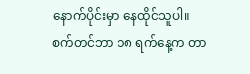နောက်ပိုင်းမှာ နေထိုင်သူပါ။
စက်တင်ဘာ ၁၈ ရက်နေ့က တာ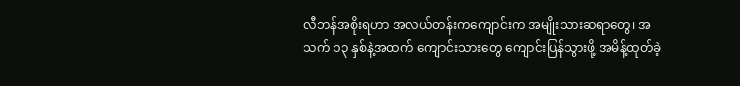လီဘန်အစိုးရဟာ အလယ်တန်းကကျောင်းက အမျိုးသားဆရာတွေ၊ အသက် ၁၃ နှစ်နဲ့အထက် ကျောင်းသားတွေ ကျောင်းပြန်သွားဖို့ အမိန့်ထုတ်ခဲ့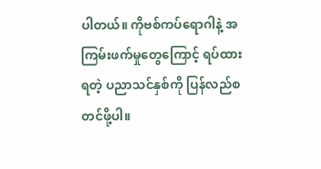ပါတယ်။ ကိုဗစ်ကပ်ရောဂါနဲ့ အကြမ်းဖက်မှုတွေကြောင့် ရပ်ထားရတဲ့ ပညာသင်နှစ်ကို ပြန်လည်စတင်ဖို့ပါ။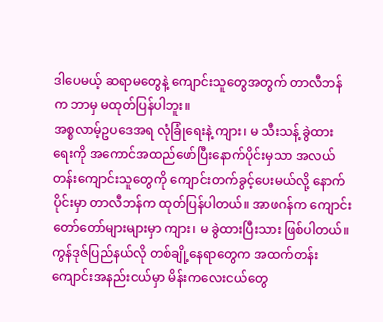ဒါပေမယ့် ဆရာမတွေနဲ့ ကျောင်းသူတွေအတွက် တာလီဘန်က ဘာမှ မထုတ်ပြန်ပါဘူး။
အစ္စလာမ့်ဥပဒေအရ လုံခြုံရေးနဲ့ ကျား၊ မ သီးသန့် ခွဲထားရေးကို အကောင်အထည်ဖော်ပြီးနောက်ပိုင်းမှသာ အလယ်တန်းကျောင်းသူတွေကို ကျောင်းတက်ခွင့်ပေးမယ်လို့ နောက်ပိုင်းမှာ တာလီဘန်က ထုတ်ပြန်ပါတယ်။ အာဖဂန်က ကျောင်းတော်တော်များများမှာ ကျား၊ မ ခွဲထားပြီးသား ဖြစ်ပါတယ်။
ကွန်ဒုဇ်ပြည်နယ်လို တစ်ချို့နေရာတွေက အထက်တန်းကျောင်းအနည်းငယ်မှာ မိန်းကလေးငယ်တွေ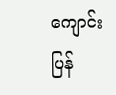ကျောင်းပြန်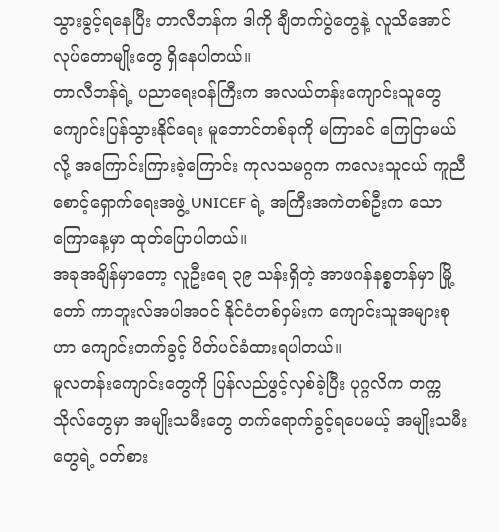သွားခွင့်ရနေပြီး တာလီဘန်က ဒါကို ချီတက်ပွဲတွေနဲ့ လူသိအောင် လုပ်တောမျိုးတွေ ရှိနေပါတယ်။
တာလီဘန်ရဲ့ ပညာရေးဝန်ကြီးက အလယ်တန်းကျောင်းသူတွေ ကျောင်းပြန်သွားနိုင်ရေး မူဘောင်တစ်ခုကို မကြာခင် ကြေငြာမယ်လို့ အကြောင်းကြားခဲ့ကြောင်း ကုလသမဂ္ဂက ကလေးသူငယ် ကူညီစောင့်ရှောက်ရေးအဖွဲ့ UNICEF ရဲ့ အကြီးအကဲတစ်ဦးက သောကြောနေ့မှာ ထုတ်ပြောပါတယ်။
အခုအချိန်မှာတော့ လူဦးရေ ၃၉ သန်းရှိတဲ့ အာဖဂန်နစ္စတန်မှာ မြို့တော် ကာဘူးလ်အပါအဝင် နိုင်ငံတစ်ဝှမ်းက ကျောင်းသူအများစုဟာ ကျောင်းတက်ခွင့် ပိတ်ပင်ခံထားရပါတယ်။
မူလတန်းကျောင်းတွေကို ပြန်လည်ဖွင့်လှစ်ခဲ့ပြီး ပုဂ္ဂလိက တက္ကသိုလ်တွေမှာ အမျိုးသမီးတွေ တက်ရောက်ခွင့်ရပေမယ့် အမျိုးသမီးတွေရဲ့ ဝတ်စား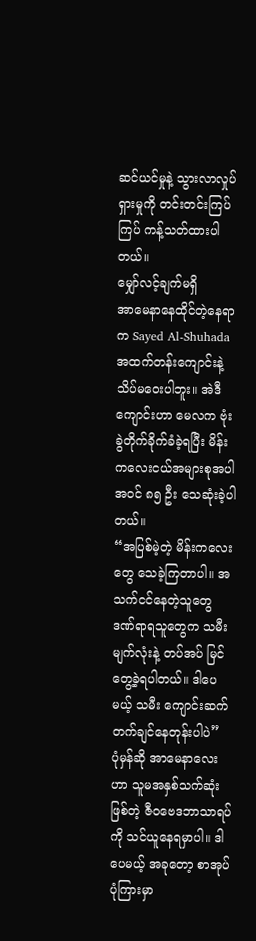ဆင်ယင်မှုနဲ့ သွားလာလှုပ်ရှားမှုကို တင်းတင်းကြပ်ကြပ် ကန့်သတ်ထားပါတယ်။
မျှော်လင့်ချက်မရှိ
အာမေနာနေထိုင်တဲ့နေရာက Sayed Al-Shuhada အထက်တန်းကျောင်းနဲ့ သိပ်မဝေးပါဘူး။ အဲဒီကျောင်းဟာ မေလက ဗုံးခွဲတိုက်ခိုက်ခံခဲ့ရပြီး မိန်းကလေးငယ်အများစုအပါအဝင် ၈၅ ဦး သေဆုံးခဲ့ပါတယ်။
“အပြစ်မဲ့တဲ့ မိန်းကလေးတွေ သေခဲ့ကြတာပါ။ အသက်ငင်နေတဲ့သူတွေ ဒဏ်ရာရသူတွေက သမီးမျက်လုံးနဲ့ တပ်အပ် မြင်တွေ့ခဲ့ရပါတယ်။ ဒါပေမယ့် သမီး ကျောင်းဆက်တက်ချင်နေတုန်းပါပဲ”
ပုံမှန်ဆို အာမေနာလေးဟာ သူမအနှစ်သက်ဆုံးဖြစ်တဲ့ ဇီဝဗေဒဘာသာရပ်ကို သင်ယူနေရမှာပါ။ ဒါပေမယ့် အခုတော့ စာအုပ်ပုံကြားမှာ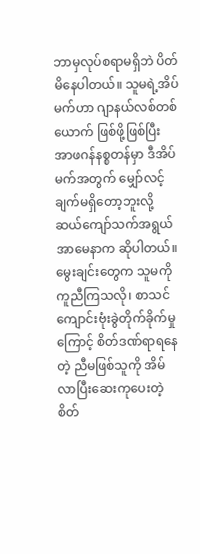ဘာမှလုပ်စရာမရှိဘဲ ပိတ်မိနေပါတယ်။ သူမရဲ့အိပ်မက်ဟာ ဂျာနယ်လစ်တစ်ယောက် ဖြစ်ဖို့ဖြစ်ပြီး အာဖဂန်နစ္စတန်မှာ ဒီအိပ်မက်အတွက် မျှော်လင့်ချက်မရှိတော့ဘူးလို့ ဆယ်ကျော်သက်အရွယ် အာမေနာက ဆိုပါတယ်။
မွေးချင်းတွေက သူမကို ကူညီကြသလို၊ စာသင်ကျောင်းဗုံးခွဲတိုက်ခိုက်မှုကြောင့် စိတ်ဒဏ်ရာရနေတဲ့ ညီမဖြစ်သူကို အိမ်လာပြီးဆေးကုပေးတဲ့ စိတ်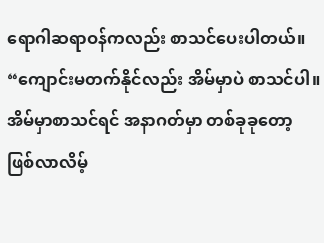ရောဂါဆရာဝန်ကလည်း စာသင်ပေးပါတယ်။
“ကျောင်းမတက်နိုင်လည်း အိမ်မှာပဲ စာသင်ပါ။ အိမ်မှာစာသင်ရင် အနာဂတ်မှာ တစ်ခုခုတော့ ဖြစ်လာလိမ့်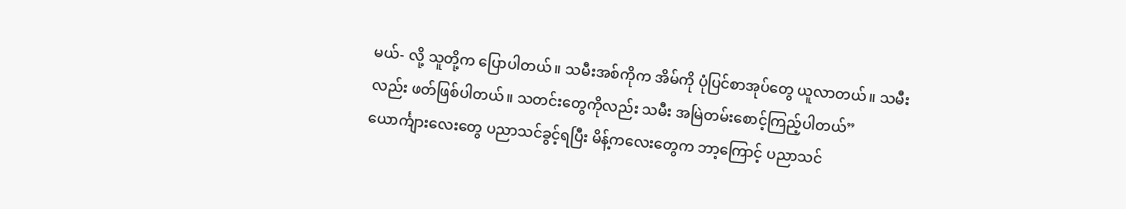မယ်- လို့ သူတို့က ပြောပါတယ်။ သမီးအစ်ကိုက အိမ်ကို ပုံပြင်စာအုပ်တွေ ယူလာတယ်။ သမီးလည်း ဖတ်ဖြစ်ပါတယ်။ သတင်းတွေကိုလည်း သမီး အမြဲတမ်းစောင့်ကြည့်ပါတယ်”
ယောင်္ကျားလေးတွေ ပညာသင်ခွင့်ရပြီး မိန့်ကလေးတွေက ဘာ့ကြောင့် ပညာသင်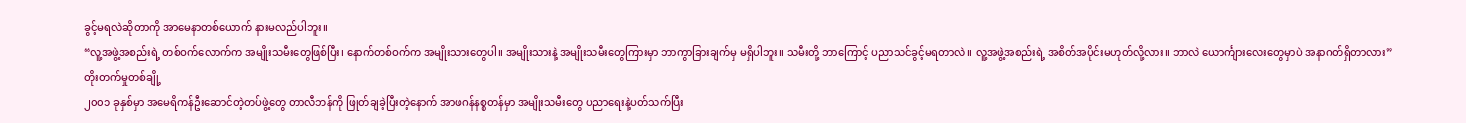ခွင့်မရလဲဆိုတာကို အာမေနာတစ်ယောက် နားမလည်ပါဘူး။
“လူ့အဖွဲ့အစည်းရဲ့ တစ်ဝက်လောက်က အမျိုးသမီးတွေဖြစ်ပြီး၊ နောက်တစ်ဝက်က အမျိုးသားတွေပါ။ အမျိုးသားနဲ့ အမျိုးသမီးတွေကြားမှာ ဘာကွာခြားချက်မှ မရှိပါဘူး။ သမီးတို့ ဘာကြောင့် ပညာသင်ခွင့်မရတာလဲ။ လူ့အဖွဲ့အစည်းရဲ့ အစိတ်အပိုင်းမဟုတ်လို့လား။ ဘာလဲ ယောင်္ကျားလေးတွေမှာပဲ အနာဂတ်ရှိတာလား”
တိုးတက်မှုတစ်ချို့
၂၀၀၁ ခုနှစ်မှာ အမေရိကန်ဦးဆောင်တဲ့တပ်ဖွဲ့တွေ တာလီဘန်ကို ဖြုတ်ချခဲ့ပြီးတဲ့နောက် အာဖဂန်နစ္စတန်မှာ အမျိုးသမီးတွေ ပညာရေးနဲ့ပတ်သက်ပြီး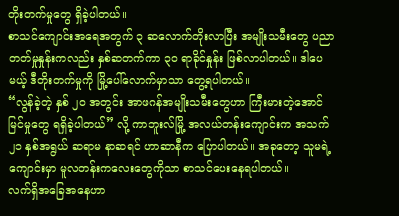တိုးတက်မှုတွေ ရှိခဲ့ပါတယ်။
စာသင်ကျောင်းအရေအတွက် ၃ ဆလောက်တိုးလာပြီး အမျိုးသမီးတွေ ပညာတတ်မှုနှုန်းကလည်း နှစ်ဆတက်ကာ ၃၀ ရာခိုင်နှုန်း ဖြစ်လာပါတယ်။ ဒါပေမယ့် ဒီတိုးတက်မှုကို မြို့ပေါ်လောက်မှာသာ တွေ့ရပါတယ်။
“လွန်ခဲ့တဲ့ နှစ် ၂၀ အတွင်း အာဖဂန်အမျိုးသမီးတွေဟာ ကြီးမားတဲ့အောင်မြင်မှုတွေ ရရှိခဲ့ပါတယ်” လို့ ကာဘူးလ်မြို့ အလယ်တန်းကျောင်းက အသက် ၂၁ နှစ်အရွယ် ဆရာမ နာဆရင် ဟာဆာနီက ပြောပါတယ်။ အခုတော့ သူမရဲ့ကျောင်းမှာ မူလတန်းကလေးတွေကိုသာ စာသင်ပေးနေရပါတယ်။
လက်ရှိအခြေအနေဟာ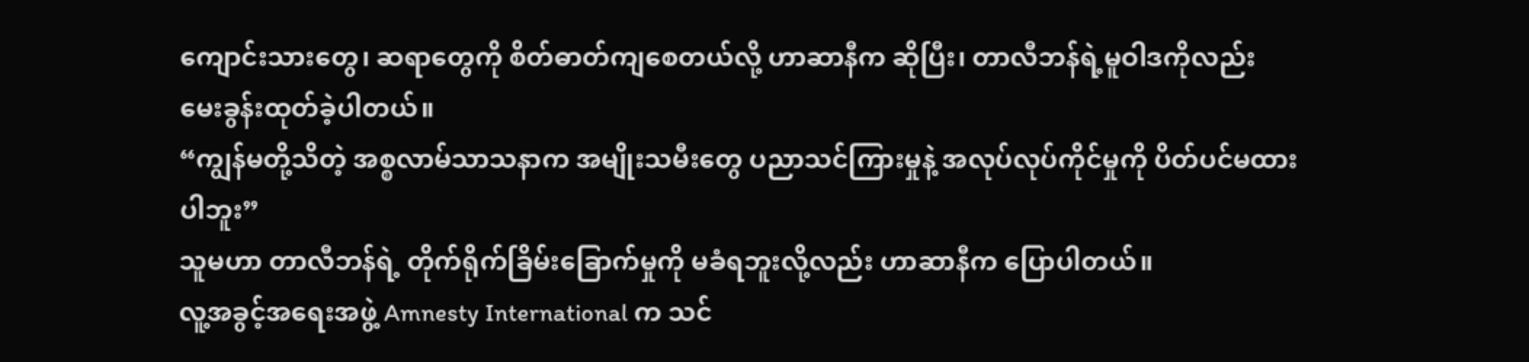ကျောင်းသားတွေ၊ ဆရာတွေကို စိတ်ဓာတ်ကျစေတယ်လို့ ဟာဆာနီက ဆိုပြီး၊ တာလီဘန်ရဲ့မူဝါဒကိုလည်း မေးခွန်းထုတ်ခဲ့ပါတယ်။
“ကျွန်မတို့သိတဲ့ အစ္စလာမ်သာသနာက အမျိုးသမီးတွေ ပညာသင်ကြားမှုနဲ့ အလုပ်လုပ်ကိုင်မှုကို ပိတ်ပင်မထားပါဘူး”
သူမဟာ တာလီဘန်ရဲ့ တိုက်ရိုက်ခြိမ်းခြောက်မှုကို မခံရဘူးလို့လည်း ဟာဆာနီက ပြောပါတယ်။
လူ့အခွင့်အရေးအဖွဲ့ Amnesty International က သင်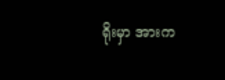ရိုးမှာ အားက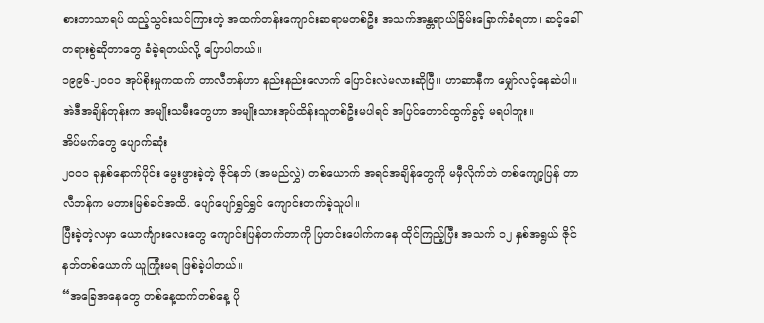စားဘာသာရပ် ထည့်သွင်းသင်ကြားတဲ့ အထက်တန်းကျောင်းဆရာမတစ်ဦး အသက်အန္တရာယ်ခြိမ်းခြောက်ခံရတာ၊ ဆင့်ခေါ်တရားစွဲဆိုတာတွေ ခံခဲ့ရတယ်လို့ ပြောပါတယ်။
၁၉၉၆-၂၀၀၁ အုပ်စိုးမှုကထက် တာလီဘန်ဟာ နည်းနည်းလောက် ပြောင်းလဲမလားဆိုပြီ။ ဟာဆာနီက မျှော်လင့်နေဆဲပါ။ အဲဒီအချိန်တုန်းက အမျိုးသမီးတွေဟာ အမျိုးသားအုပ်ထိန်းသူတစ်ဦးမပါရင် အပြင်တောင်ထွက်ခွင့် မရပါဘူး။
အိပ်မက်တွေ ပျောက်ဆုံး
၂၀၀၁ ခုနှစ်နောက်ပိုင်း မွေးဖွားခဲ့တဲ့ ဇိုင်နဘ် (အမည်လွှဲ) တစ်ယောက် အရင်အချိန်တွေကို မမှီလိုက်ဘဲ တစ်ကျော့ပြန် တာလီဘန်က မတားမြစ်ခင်အထိ. ပျော်ပျော်ရွှင်ရွှင် ကျောင်းတက်ခဲ့သူပါ။
ပြီးခဲ့တဲ့လမှာ ယောင်္ကျားလေးတွေ ကျောင်းပြန်တက်တာကို ပြတင်းပေါက်ကနေ ထိုင်ကြည့်ပြီး အသက် ၁၂ နှစ်အရွယ် ဇိုင်နဘ်တစ်ယောက် ယူကြုံးမရ ဖြစ်ခဲ့ပါတယ်။
“အခြေအနေတွေ တစ်နေ့ထက်တစ်နေ့ ပို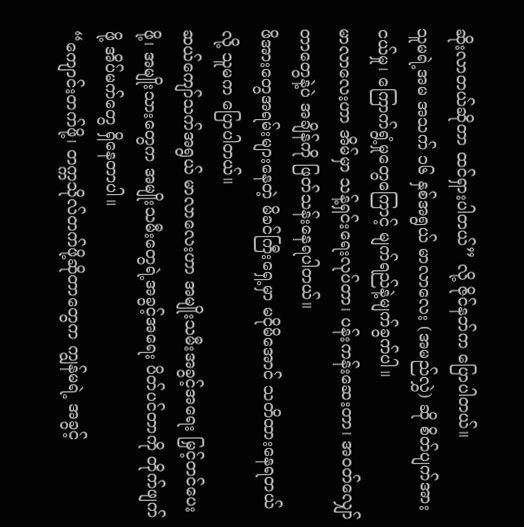ဆိုးလာတယ်ဆိုတာ ထင်ရှားပါတယ်” လို့ ဇိုင်နဘ်က ပြောပါတယ်။
သူမရဲ့အမ အသက် ၁၆ နှစ်အရွယ် မာလာလေး (အမည်လွှဲ) ဆို စိတ်ပျက်အားငယ်မှု၊ ကြောက်ရွံ့မှုတွေကြောင့် မျက်ရည်နဲ့မျက်ခွက်ပါ။
မာလာလေးဟာ အိမ်မှာ သန့်ရှင်းရေးလုပ်တာ၊ ပန်းကန်းဆေးတာ၊ အဝတ်လျှော်တာတွေနဲ့ပဲ အချိန်ကို ဖြတ်သန်းနေရပါတယ်။
ဖိအားတွေအရမ်းများနေတဲ့ မိခင်ကြီးရှေ့မှာ မငိုမိအောင် သတိထားနေရတယ်လို့ သူမက ပြောပါတယ်။
ဆယ်ကျော်သက်အရွယ် မာလာလေးဟာ အမျိုးသမီးအခွင့်အရေး မြှင့်တင်ပေးဖို့၊ အမျိုးသားတွေက အမျိုးသမီးတွေရဲ့အခွင့်အရေး ပိတ်ပင်တာကို တိုက်ဖျက်ဖို့ အိပ်မက်တွေ ရှိနေတာပါ။
“ကျောင်းတက်ဖို့၊ တက္ကသိုလ်တက်ဖို့ဆိုတာတွေက ကျွန်မရဲ့ အခွင့်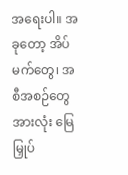အရေးပါ။ အခုတော့ အိပ်မက်တွေ၊ အစီအစဉ်တွေအားလုံး မြေမြှုပ်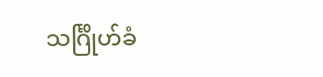သင်္ဂြိုဟ်ခံ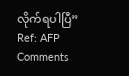လိုက်ရပါပြီ”
Ref: AFP
Comments